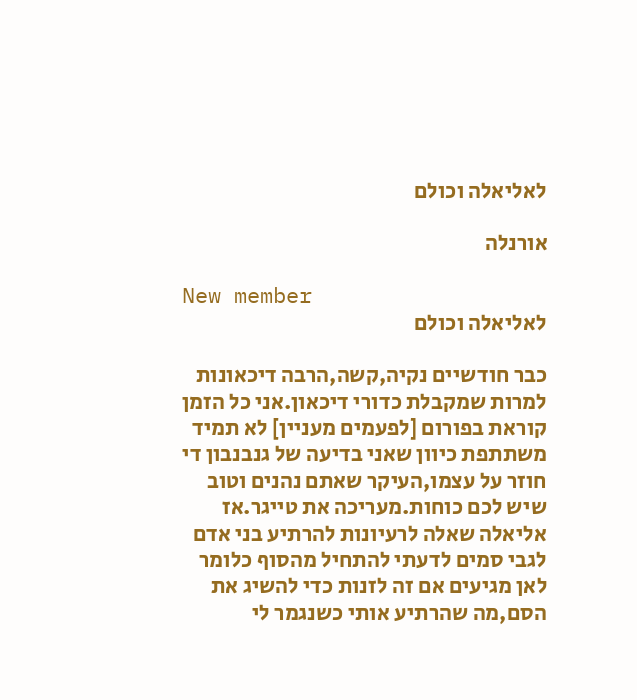לאליאלה וכולם

אורנלה

New member
לאליאלה וכולם

כבר חודשיים נקיה,קשה,הרבה דיכאונות למרות שמקבלת כדורי דיכאון.אני כל הזמן קוראת בפורום [לפעמים מעניין] לא תמיד משתתפת כיוון שאני בדיעה של גנבנבון די חוזר על עצמו,העיקר שאתם נהנים וטוב שיש לכם כוחות.מעריכה את טייגר.אז אליאלה שאלה לרעיונות להרתיע בני אדם לגבי סמים לדעתי להתחיל מהסוף כלומר לאן מגיעים אם זה לזנות כדי להשיג את הסם,מה שהרתיע אותי כשנגמר לי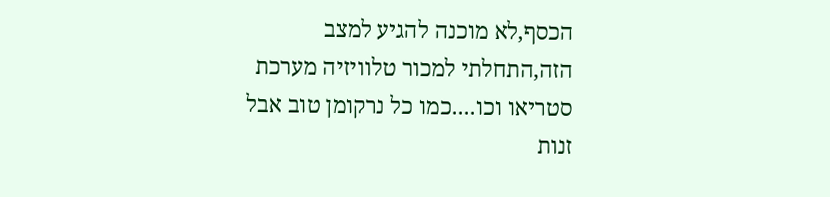הכסף,לא מוכנה להגיע למצב הזה,התחלתי למכור טלוויזיה מערכת סטריאו וכו....כמו כל נרקומן טוב אבל זנות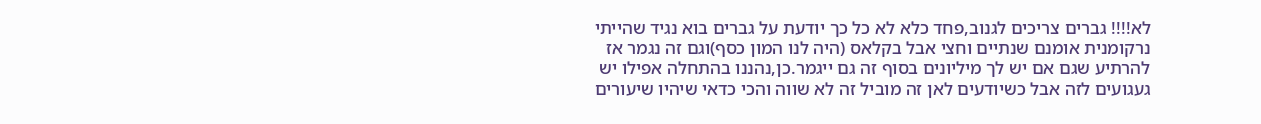לא!!!! גברים צריכים לגנוב,פחד כלא לא כל כך יודעת על גברים בוא נגיד שהייתי נרקומנית אומנם שנתיים וחצי אבל בקלאס (היה לנו המון כסף)וגם זה נגמר אז להרתיע שגם אם יש לך מיליונים בסוף זה גם ייגמר.כן,נהננו בהתחלה אפילו יש געגועים לזה אבל כשיודעים לאן זה מוביל זה לא שווה והכי כדאי שיהיו שיעורים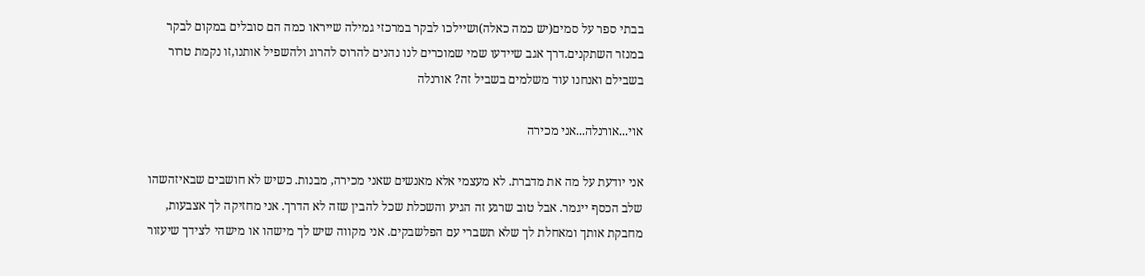בבתי ספר על סמים(יש כמה כאלה)ושיילכו לבקר במרכזי גמילה שייראו כמה הם סובלים במקום לבקר במנזר השתקנים.דרך אגב שיידעו שמי שמוכרים לנו נהנים להרוס להרוג ולהשפיל אותנו,זו נקמת טרור בשבילם ואנחנו עוד משלמים בשביל זה? אורנלה

אוי...אורנלה...אני מכירה

אני יודעת על מה את מדברת. לא מעצמי אלא מאנשים שאני מכירה, מבנות. כשיש לא חושבים שבאיזהשהו שלב הכסף ייגמר. אבל טוב שרגע זה הגיע והשכלת שכל להבין שזה לא הדרך. אני מחזיקה לך אצבעות, מחבקת אותך ומאחלת לך שלא תשברי עם הפלשבקים. אני מקווה שיש לך מישהו או מישהי לצידך שיעזור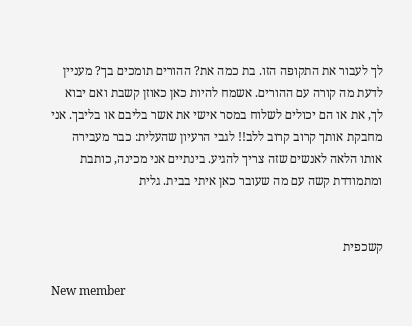לך לעבור את התקופה הזו. בת כמה את? ההורים תומכים בך? מעניין לדעת מה קורה עם ההורים. אשמח להיות כאן כאוזן קשבת ואם יבוא לך, את או הם יכולים לשלוח במסר אישי את אשר בליבם או בליבך. אני מחבקת אותך קרוב קרוב ללב!! לגבי הרעיון שהעלית: כבר מעבירה אותו הלאה לאנשים שזה צריך להגיע. בינתיים אני מכינה, כותבת ומתמודדת קשה עם מה שעובר כאן איתי בבית. גלית


קשכפית

New member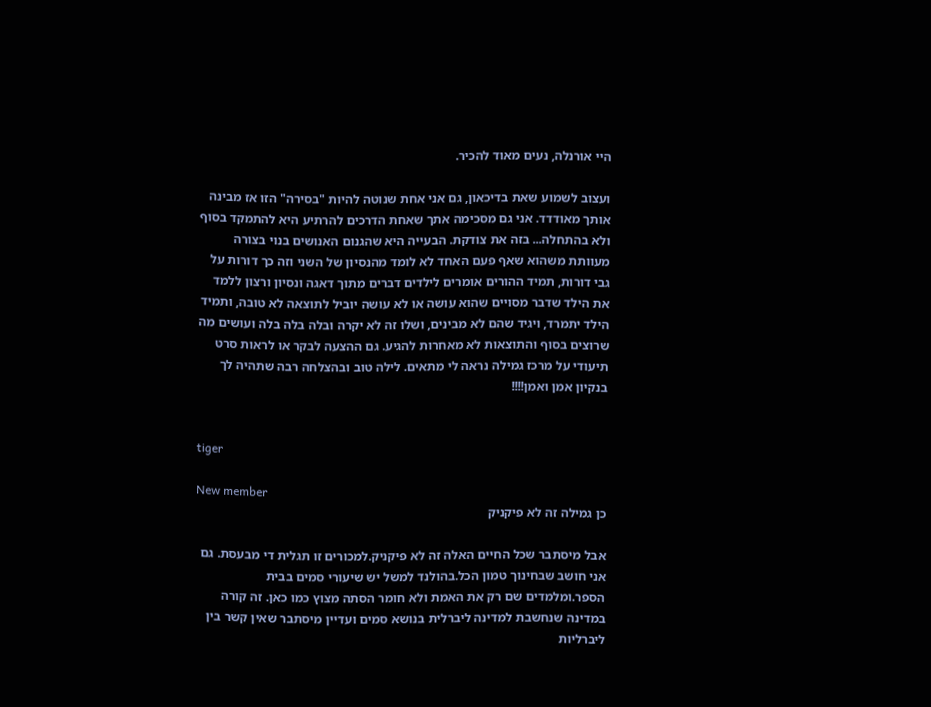היי אורנלה, נעים מאוד להכיר.

ועצוב לשמוע שאת בדיכאון, גם אני אחת שנוטה להיות "בסירה" הזו אז מבינה אותך מאודדד. אני גם מסכימה אתך שאחת הדרכים להרתיע היא להתמקד בסוף ולא בהתחלה... בזה את צודקת. הבעייה היא שהגנום האנושים בנוי בצורה מעוותת משהוא שאף פעם האחד לא לומד מהנסיון של השני וזה כך דורות על גבי דורות, תמיד ההורים אומרים לילדים דברים מתוך דאגה ונסיון ורצון ללמד את הילד שדבר מסויים שהוא עושה או לא עושה יוביל לתוצאה לא טובה, ותמיד הילד יתמרד, ויגיד שהם לא מבינים, ושלו זה לא יקרה ובלה בלה בלה ועושים מה שרוצים בסוף והתוצאות לא מאחרות להגיע. גם ההצעה לבקר או לראות סרט תיעודי על מרכז גמילה נראה לי מתאים. לילה טוב ובהצלחה רבה שתהיה לך בנקיון אמן ואמן!!!!


tiger

New member
כן גמילה זה לא פיקניק

אבל מיסתבר שכל החיים האלה זה לא פיקניק.למכורים זו תגלית די מבעסת. גם אני חושב שבחינוך טמון הכל.בהולנד למשל יש שיעורי סמים בבית הספר.ומלמדים שם רק את האמת ולא חומר הסתה מצוץ כמו כאן. זה קורה במדינה שנחשבת למדינה ליברלית בנושא סמים ועדיין מיסתבר שאין קשר בין ליברליות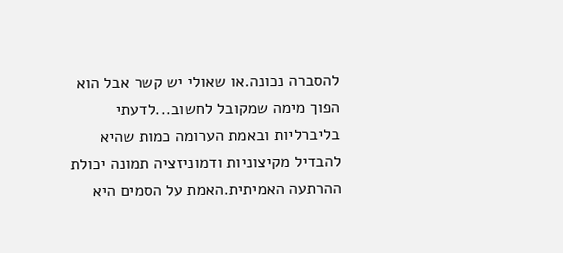להסברה נכונה.או שאולי יש קשר אבל הוא הפוך מימה שמקובל לחשוב...לדעתי בליברליות ובאמת הערומה כמות שהיא להבדיל מקיצוניות ודמוניזציה תמונה יכולת ההרתעה האמיתית.האמת על הסמים היא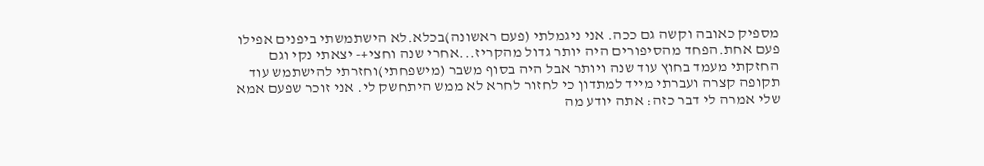מספיק כאובה וקשה גם ככה. אני ניגמלתי (פעם ראשונה)בכלא.לא הישתמשתי ביפנים אפילו פעם אחת.הפחד מהסיפורים היה יותר גדול מהקריז...אחרי שנה וחצי+- יצאתי נקי וגם החזקתי מעמד בחוץ עוד שנה ויותר אבל היה בסוף משבר (מישפחתי)וחזרתי להישתמש עוד תקופה קצרה ועברתי מייד למתדון כי לחזור לחרא לא ממש היתחשק לי. אני זוכר שפעם אמא שלי אמרה לי דבר כזה: אתה יודע מה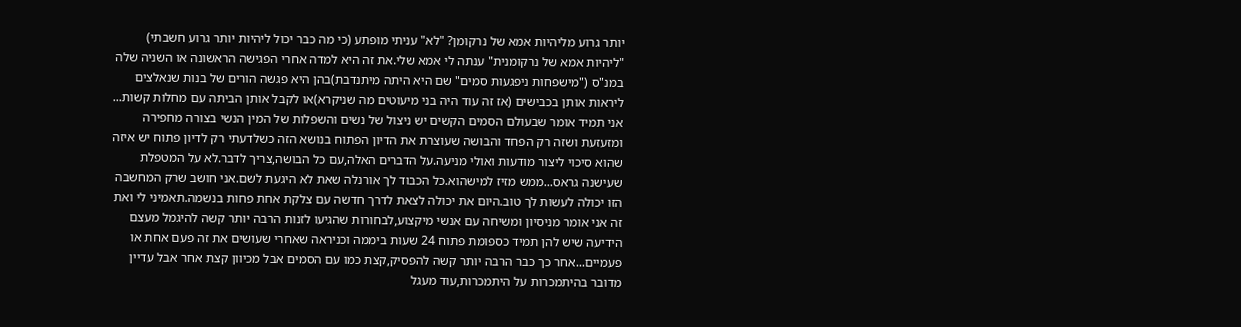יותר גרוע מליהיות אמא של נרקומן? "לא" עניתי מופתע (כי מה כבר יכול ליהיות יותר גרוע חשבתי) "ליהיות אמא של נרקומנית" ענתה לי אמא שלי.את זה היא למדה אחרי הפגישה הראשונה או השניה שלה במנ"ס ("מישפחות ניפגעות סמים" שם היא היתה מיתנדבת)בהן היא פגשה הורים של בנות שנאלצים ליראות אותן בכבישים (אז זה עוד היה בני מיעוטים מה שניקרא)או לקבל אותן הביתה עם מחלות קשות... אני תמיד אומר שבעולם הסמים הקשים יש ניצול של נשים והשפלות של המין הנשי בצורה מחפירה ומזעזעת ושזה רק הפחד והבושה שעוצרת את הדיון הפתוח בנושא הזה כשלדעתי רק לדיון פתוח יש איזה שהוא סיכוי ליצור מודעות ואולי מניעה.על הדברים האלה,עם כל הבושה,צריך לדבר.לא על המטפלת שעישנה גראס...ממש מזיז למישהוא.כל הכבוד לך אורנלה שאת לא היגעת לשם.אני חושב שרק המחשבה הזו יכולה לעשות לך טוב.היום את יכולה לצאת לדרך חדשה עם צלקת אחת פחות בנשמה.תאמיני לי ואת זה אני אומר מניסיון ומשיחה עם אנשי מיקצוע,לבחורות שהגיעו לזנות הרבה יותר קשה להיגמל מעצם הידיעה שיש להן תמיד כספומת פתוח 24 שעות ביממה וכניראה שאחרי שעושים את זה פעם אחת או פעמיים...אחר כך כבר הרבה יותר קשה להפסיק,קצת כמו עם הסמים אבל מכיוון קצת אחר אבל עדיין מדובר בהיתמכרות על היתמכרות,עוד מעגל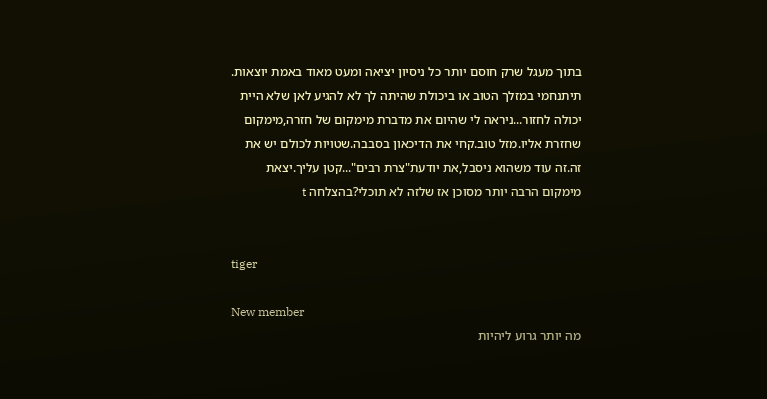בתוך מעגל שרק חוסם יותר כל ניסיון יציאה ומעט מאוד באמת יוצאות. תיתנחמי במזלך הטוב או ביכולת שהיתה לך לא להגיע לאן שלא היית יכולה לחזור...ניראה לי שהיום את מדברת מימקום של חזרה,מימקום שחזרת אליו.מזל טוב.קחי את הדיכאון בסבבה.שטויות לכולם יש את זה.זה עוד משהוא ניסבל,את יודעת"צרת רבים"...קטן עליך.יצאת מימקום הרבה יותר מסוכן אז שלזה לא תוכלי?בהצלחה t


tiger

New member
מה יותר גרוע ליהיות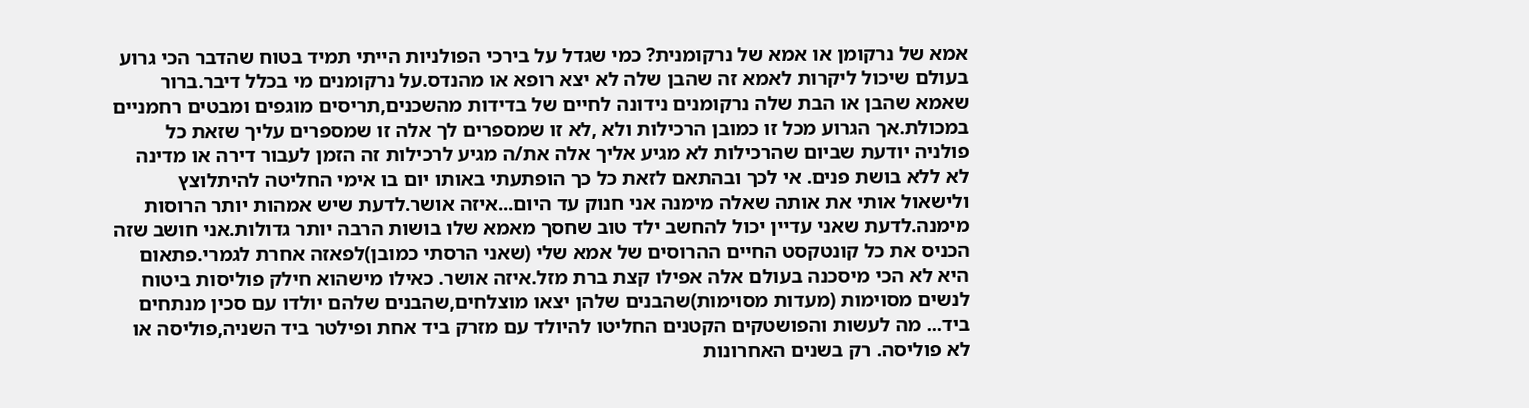אמא של נרקומן או אמא של נרקומנית? כמי שגדל על בירכי הפולניות הייתי תמיד בטוח שהדבר הכי גרוע בעולם שיכול ליקרות לאמא זה שהבן שלה לא יצא רופא או מהנדס.על נרקומנים מי בכלל דיבר.ברור שאמא שהבן או הבת שלה נרקומנים נידונה לחיים של בדידות מהשכנים,תריסים מוגפים ומבטים רחמניים במכולת.אך הגרוע מכל זו כמובן הרכילות ולא ,לא זו שמספרים לך אלה זו שמספרים עליך שזאת כל פולניה יודעת שביום שהרכילות לא מגיע אליך אלה את/ה מגיע לרכילות זה הזמן לעבור דירה או מדינה לא ללא בושת פנים. אי לכך ובהתאם לזאת כל כך הופתעתי באותו יום בו אימי החליטה להיתלוצץ ולישאול אותי את אותה שאלה מימנה אני חנוק עד היום...איזה אושר.לדעת שיש אמהות יותר הרוסות מימנה.לדעת שאני עדיין יכול להחשב ילד טוב שחסך מאמא שלו בושות הרבה יותר גדולות.אני חושב שזה הכניס את כל קונטקסט החיים ההרוסים של אמא שלי (שאני הרסתי כמובן)לפאזה אחרת לגמרי.פתאום היא לא הכי מיסכנה בעולם אלה אפילו קצת ברת מזל.איזה אושר. כאילו מישהוא חילק פוליסות ביטוח לנשים מסוימות (מעדות מסוימות)שהבנים שלהן יצאו מוצלחים,שהבנים שלהם יולדו עם סכין מנתחים ביד... מה לעשות והפושטקים הקטנים החליטו להיולד עם מזרק ביד אחת ופילטר ביד השניה,פוליסה או לא פוליסה. רק בשנים האחרונות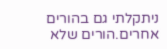ניתקלתי גם בהורים אחרים.הורים שלא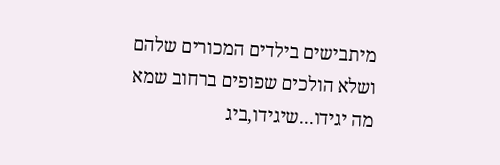מיתבישים בילדים המכורים שלהם ושלא הולכים שפופים ברחוב שמא מה יגידו...שיגידו,ביג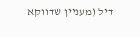דיל (מעניין שדווקא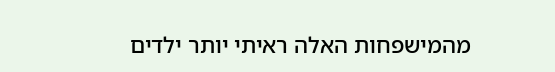מהמישפחות האלה ראיתי יותר ילדים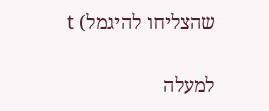שהצליחו להיגמל) t

למעלה